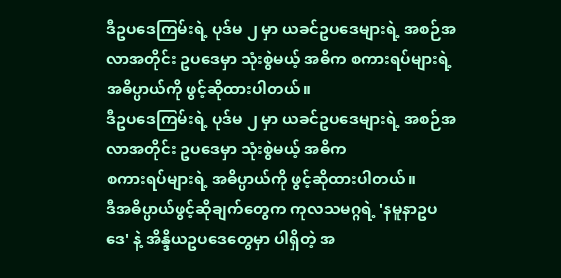ဒီဥပဒေကြမ်းရဲ့ ပုဒ်မ ၂ မှာ ယခင်ဥပဒေများရဲ့ အစဉ်အလာအတိုင်း ဥပဒေမှာ သုံးစွဲမယ့် အဓိက စကားရပ်များရဲ့ အဓိပ္ပာယ်ကို ဖွင့်ဆိုထားပါတယ်။
ဒီဥပဒေကြမ်းရဲ့ ပုဒ်မ ၂ မှာ ယခင်ဥပဒေများရဲ့ အစဉ်အလာအတိုင်း ဥပဒေမှာ သုံးစွဲမယ့် အဓိက
စကားရပ်များရဲ့ အဓိပ္ပာယ်ကို ဖွင့်ဆိုထားပါတယ်။
ဒီအဓိပ္ပာယ်ဖွင့်ဆိုချက်တွေက ကုလသမဂ္ဂရဲ့ 'နမူနာဥပဒေ' နဲ့ အိန္ဒိယဥပဒေတွေမှာ ပါရှိတဲ့ အ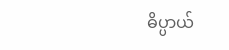ဓိပ္ပာယ်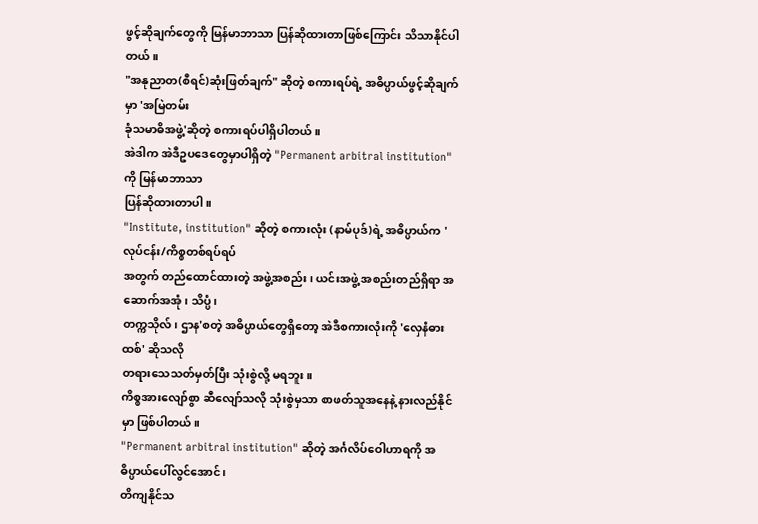ဖွင့်ဆိုချက်တွေကို မြန်မာဘာသာ ပြန်ဆိုထားတာဖြစ်ကြောင်း သိသာနိုင်ပါတယ်။
"အနုညာတ(စီရင်)ဆုံးဖြတ်ချက်" ဆိုတဲ့ စကားရပ်ရဲ့ အဓိပ္ပာယ်ဖွင့်ဆိုချက်မှာ 'အမြဲတမ်း
ခုံသမာဓိအဖွဲ့'ဆိုတဲ့ စကားရပ်ပါရှိပါတယ်။
အဲဒါက အဲဒီဥပဒေတွေမှာပါရှိတဲ့ "Permanent arbitral institution" ကို မြန်မာဘာသာ
ပြန်ဆိုထားတာပါ။
"Institute, institution" ဆိုတဲ့ စကားလုံး (နာမ်ပုဒ်)ရဲ့ အဓိပ္ပာယ်က 'လုပ်ငန်း/ကိစ္စတစ်ရပ်ရပ်
အတွက် တည်ထောင်ထားတဲ့ အဖွဲ့အစည်း၊ ယင်းအဖွဲ့ အစည်းတည်ရှိရာ အဆောက်အအုံ၊ သိပ္ပံ၊
တက္ကသိုလ်၊ ဌာန'စတဲ့ အဓိပ္ပာယ်တွေရှိတော့ အဲဒီစကားလုံးကို 'လှေနံဓားထစ်' ဆိုသလို
တရားသေသတ်မှတ်ပြီး သုံးစွဲလို့ မရဘူး။
ကိစ္စအားလျော်စွာ ဆီလျော်သလို သုံးစွဲမှသာ စာဖတ်သူအနေနဲ့ နားလည်နိုင်မှာ ဖြစ်ပါတယ်။
"Permanent arbitral institution" ဆိုတဲ့ အင်္ဂလိပ်ဝေါဟာရကို အဓိပ္ပာယ်ပေါ်လွင်အောင်၊
တိကျနိုင်သ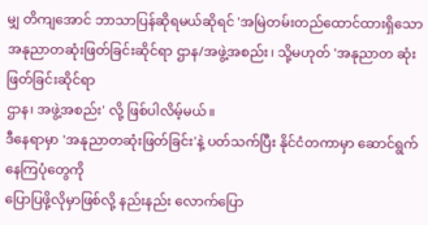မျှ တိကျအောင် ဘာသာပြန်ဆိုရမယ်ဆိုရင် 'အမြဲတမ်းတည်ထောင်ထားရှိသော
အနုညာတဆုံးဖြတ်ခြင်းဆိုင်ရာ ဌာန/အဖွဲ့အစည်း၊ သို့မဟုတ် 'အနုညာတ ဆုံးဖြတ်ခြင်းဆိုင်ရာ
ဌာန၊ အဖွဲ့အစည်း' လို့ ဖြစ်ပါလိမ့်မယ်။
ဒီနေရာမှာ 'အနုညာတဆုံးဖြတ်ခြင်း'နဲ့ ပတ်သက်ပြီး နိုင်ငံတကာမှာ ဆောင်ရွက်နေကြပုံတွေကို
ပြောပြဖို့လိုမှာဖြစ်လို့ နည်းနည်း လောက်ပြော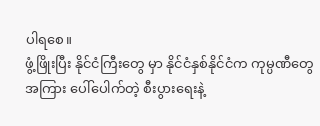ပါရစေ။
ဖွံ့ဖြိုးပြီး နိုင်ငံကြီးတွေ မှာ နိုင်ငံနှစ်နိုင်ငံက ကုမ္ပဏီတွေအကြား ပေါ်ပေါက်တဲ့ စီးပွားရေးနဲ့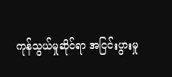ကုန်သွယ်မှုဆိုင်ရာ အငြင်းပွားမှု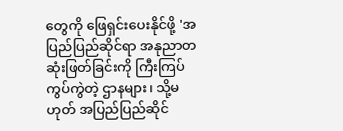တွေကို ဖြေရှင်းပေးနိုင်ဖို့ 'အပြည်ပြည်ဆိုင်ရာ အနုညာတ
ဆုံးဖြတ်ခြင်းကို ကြီးကြပ်ကွပ်ကွဲတဲ့ ဌာနများ၊ သို့မဟုတ် အပြည်ပြည်ဆိုင်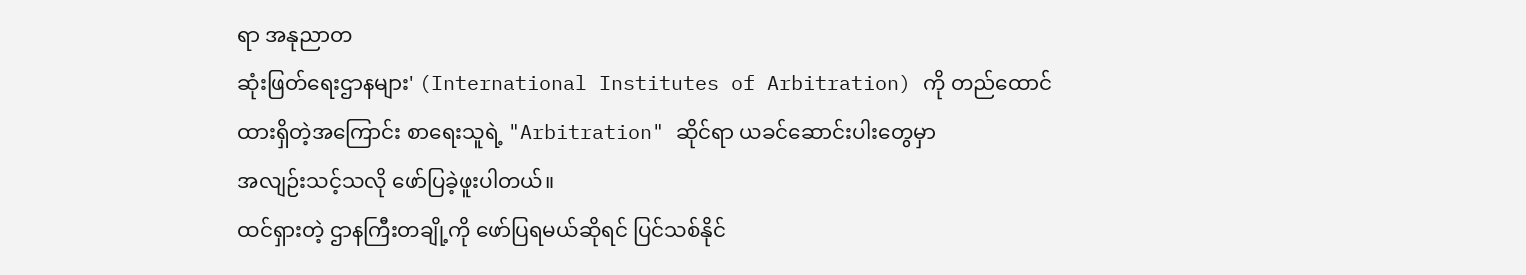ရာ အနုညာတ
ဆုံးဖြတ်ရေးဌာနများ' (International Institutes of Arbitration) ကို တည်ထောင်
ထားရှိတဲ့အကြောင်း စာရေးသူရဲ့ "Arbitration" ဆိုင်ရာ ယခင်ဆောင်းပါးတွေမှာ
အလျဉ်းသင့်သလို ဖော်ပြခဲ့ဖူးပါတယ်။
ထင်ရှားတဲ့ ဌာနကြီးတချို့ကို ဖော်ပြရမယ်ဆိုရင် ပြင်သစ်နိုင်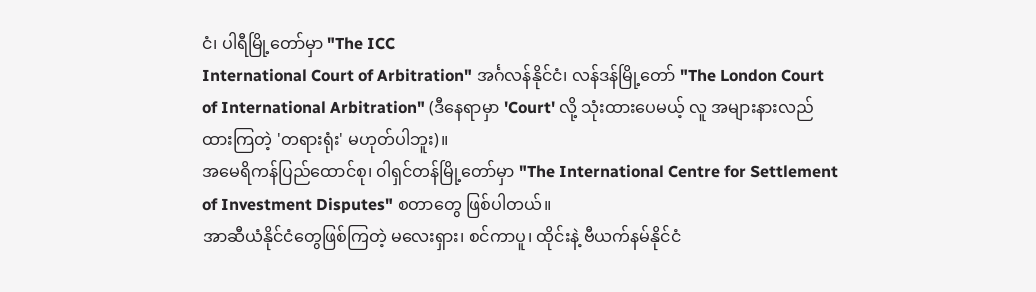ငံ၊ ပါရီမြို့တော်မှာ "The ICC
International Court of Arbitration" အင်္ဂလန်နိုင်ငံ၊ လန်ဒန်မြို့တော် "The London Court
of International Arbitration" (ဒီနေရာမှာ 'Court' လို့ သုံးထားပေမယ့် လူ အများနားလည်
ထားကြတဲ့ 'တရားရုံး' မဟုတ်ပါဘူး)။
အမေရိကန်ပြည်ထောင်စု၊ ၀ါရှင်တန်မြို့တော်မှာ "The International Centre for Settlement
of Investment Disputes" စတာတွေ ဖြစ်ပါတယ်။
အာဆီယံနိုင်ငံတွေဖြစ်ကြတဲ့ မလေးရှား၊ စင်ကာပူ၊ ထိုင်းနဲ့ ဗီယက်နမ်နိုင်ငံ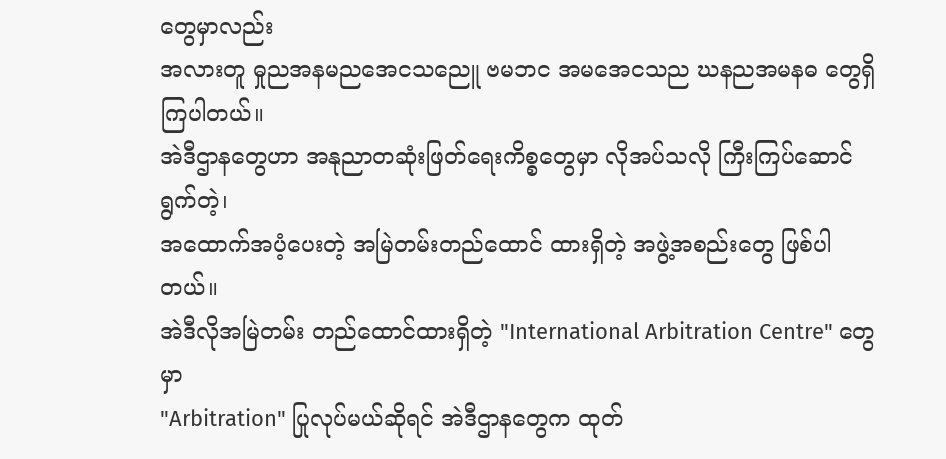တွေမှာလည်း
အလားတူ ဓှုညအနမညအေငသညေူ ဗမဘင အမအေငသည ဃနညအမနဓ တွေရှိကြပါတယ်။
အဲဒီဌာနတွေဟာ အနုညာတဆုံးဖြတ်ရေးကိစ္စတွေမှာ လိုအပ်သလို ကြီးကြပ်ဆောင်ရွက်တဲ့၊
အထောက်အပံ့ပေးတဲ့ အမြဲတမ်းတည်ထောင် ထားရှိတဲ့ အဖွဲ့အစည်းတွေ ဖြစ်ပါတယ်။
အဲဒီလိုအမြဲတမ်း တည်ထောင်ထားရှိတဲ့ "International Arbitration Centre" တွေမှာ
"Arbitration" ပြုလုပ်မယ်ဆိုရင် အဲဒီဌာနတွေက ထုတ်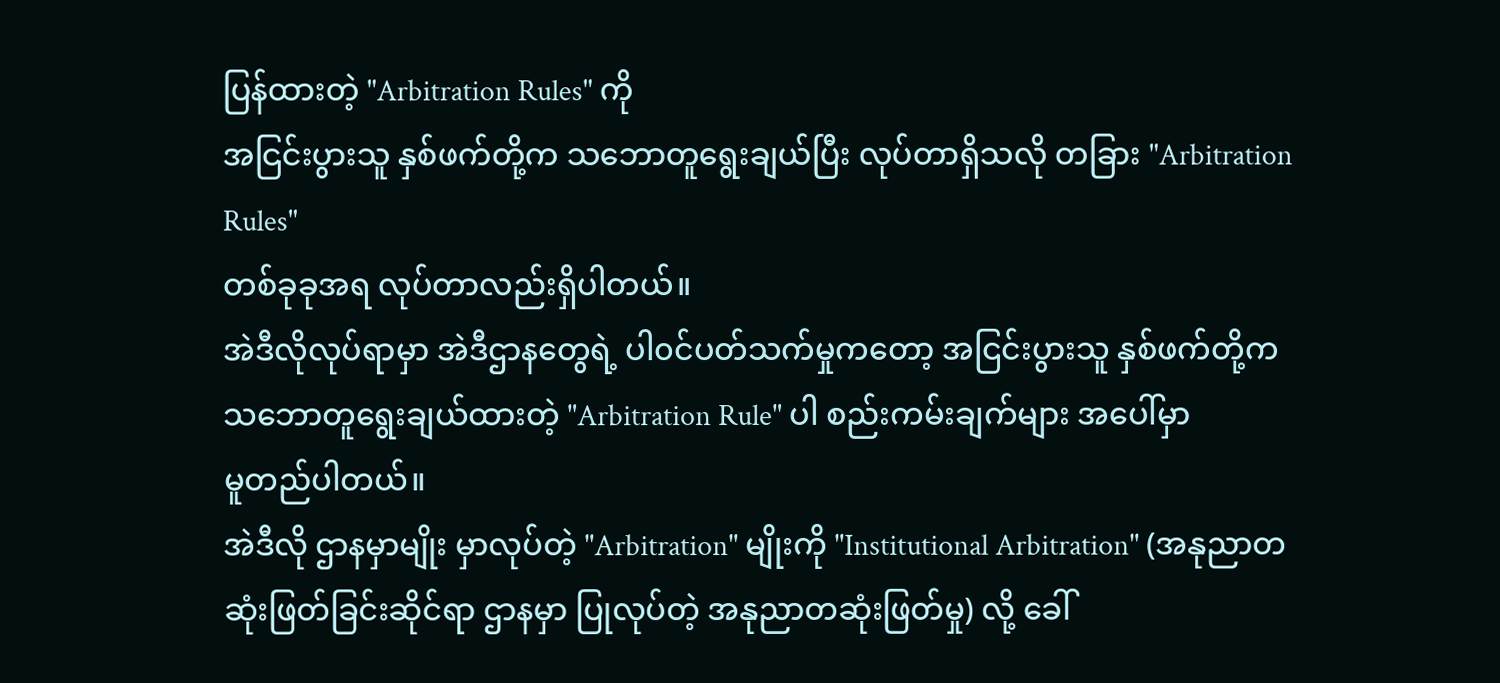ပြန်ထားတဲ့ "Arbitration Rules" ကို
အငြင်းပွားသူ နှစ်ဖက်တို့က သဘောတူရွေးချယ်ပြီး လုပ်တာရှိသလို တခြား "Arbitration Rules"
တစ်ခုခုအရ လုပ်တာလည်းရှိပါတယ်။
အဲဒီလိုလုပ်ရာမှာ အဲဒီဌာနတွေရဲ့ ပါ၀င်ပတ်သက်မှုကတော့ အငြင်းပွားသူ နှစ်ဖက်တို့က
သဘောတူရွေးချယ်ထားတဲ့ "Arbitration Rule" ပါ စည်းကမ်းချက်များ အပေါ်မှာ
မူတည်ပါတယ်။
အဲဒီလို ဌာနမှာမျိုး မှာလုပ်တဲ့ "Arbitration" မျိုးကို "Institutional Arbitration" (အနုညာတ
ဆုံးဖြတ်ခြင်းဆိုင်ရာ ဌာနမှာ ပြုလုပ်တဲ့ အနုညာတဆုံးဖြတ်မှု) လို့ ခေါ်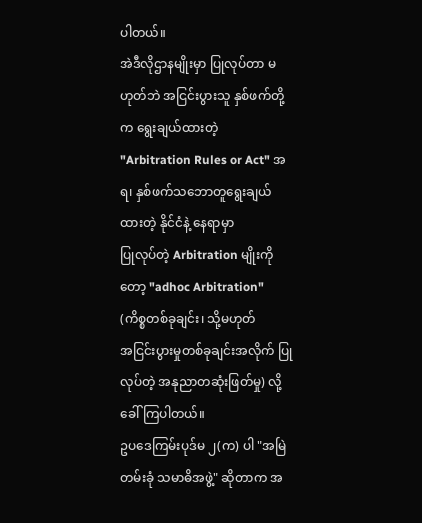ပါတယ်။
အဲဒီလိုဌာနမျိုးမှာ ပြုလုပ်တာ မဟုတ်ဘဲ အငြင်းပွားသူ နှစ်ဖက်တို့က ရွေးချယ်ထားတဲ့
"Arbitration Rules or Act" အရ၊ နှစ်ဖက်သဘောတူရွေးချယ်ထားတဲ့ နိုင်ငံနဲ့ နေရာမှာ
ပြုလုပ်တဲ့ Arbitration မျိုးကိုတော့ "adhoc Arbitration" (ကိစ္စတစ်ခုချင်း၊ သို့မဟုတ်
အငြင်းပွားမှုတစ်ခုချင်းအလိုက် ပြုလုပ်တဲ့ အနုညာတဆုံးဖြတ်မှု) လို့ ခေါ်ကြပါတယ်။
ဥပဒေကြမ်းပုဒ်မ ၂(က) ပါ "အမြဲတမ်းခုံ သမာဓိအဖွဲ့" ဆိုတာက အ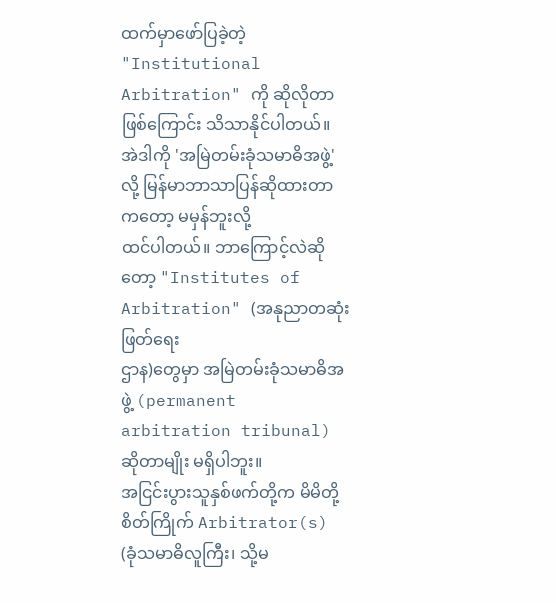ထက်မှာဖော်ပြခဲ့တဲ့
"Institutional Arbitration" ကို ဆိုလိုတာ ဖြစ်ကြောင်း သိသာနိုင်ပါတယ်။
အဲဒါကို 'အမြဲတမ်းခုံသမာဓိအဖွဲ့' လို့ မြန်မာဘာသာပြန်ဆိုထားတာကတော့ မမှန်ဘူးလို့
ထင်ပါတယ်။ ဘာကြောင့်လဲဆိုတော့ "Institutes of Arbitration" (အနုညာတဆုံးဖြတ်ရေး
ဌာန)တွေမှာ အမြဲတမ်းခုံသမာဓိအဖွဲ့ (permanent arbitration tribunal) ဆိုတာမျိုး မရှိပါဘူး။
အငြင်းပွားသူနှစ်ဖက်တို့က မိမိတို့စိတ်ကြိုက် Arbitrator(s) (ခုံသမာဓိလူကြီး၊ သို့မ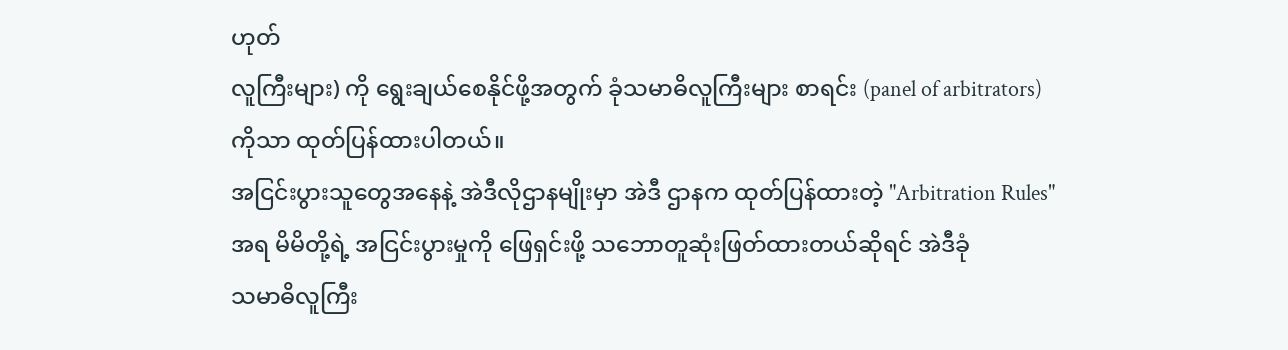ဟုတ်
လူကြီးများ) ကို ရွေးချယ်စေနိုင်ဖို့အတွက် ခုံသမာဓိလူကြီးများ စာရင်း (panel of arbitrators)
ကိုသာ ထုတ်ပြန်ထားပါတယ်။
အငြင်းပွားသူတွေအနေနဲ့ အဲဒီလိုဌာနမျိုးမှာ အဲဒီ ဌာနက ထုတ်ပြန်ထားတဲ့ "Arbitration Rules"
အရ မိမိတို့ရဲ့ အငြင်းပွားမှုကို ဖြေရှင်းဖို့ သဘောတူဆုံးဖြတ်ထားတယ်ဆိုရင် အဲဒီခုံ
သမာဓိလူကြီး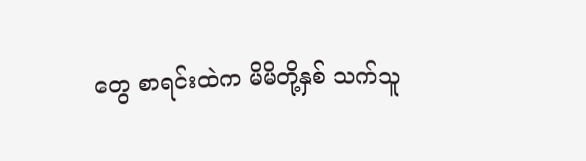တွေ စာရင်းထဲက မိမိတို့နှစ် သက်သူ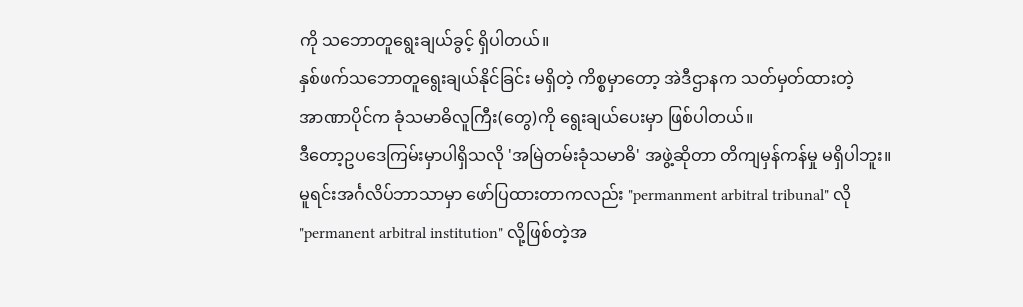ကို သဘောတူရွေးချယ်ခွင့် ရှိပါတယ်။
နှစ်ဖက်သဘောတူရွေးချယ်နိုင်ခြင်း မရှိတဲ့ ကိစ္စမှာတော့ အဲဒီဌာနက သတ်မှတ်ထားတဲ့
အာဏာပိုင်က ခုံသမာဓိလူကြီး(တွေ)ကို ရွေးချယ်ပေးမှာ ဖြစ်ပါတယ်။
ဒီတော့ဥပဒေကြမ်းမှာပါရှိသလို 'အမြဲတမ်းခုံသမာဓိ' အဖွဲ့ဆိုတာ တိကျမှန်ကန်မှု မရှိပါဘူး။
မူရင်းအင်္ဂလိပ်ဘာသာမှာ ဖော်ပြထားတာကလည်း "permanment arbitral tribunal" လို
"permanent arbitral institution" လို့ဖြစ်တဲ့အ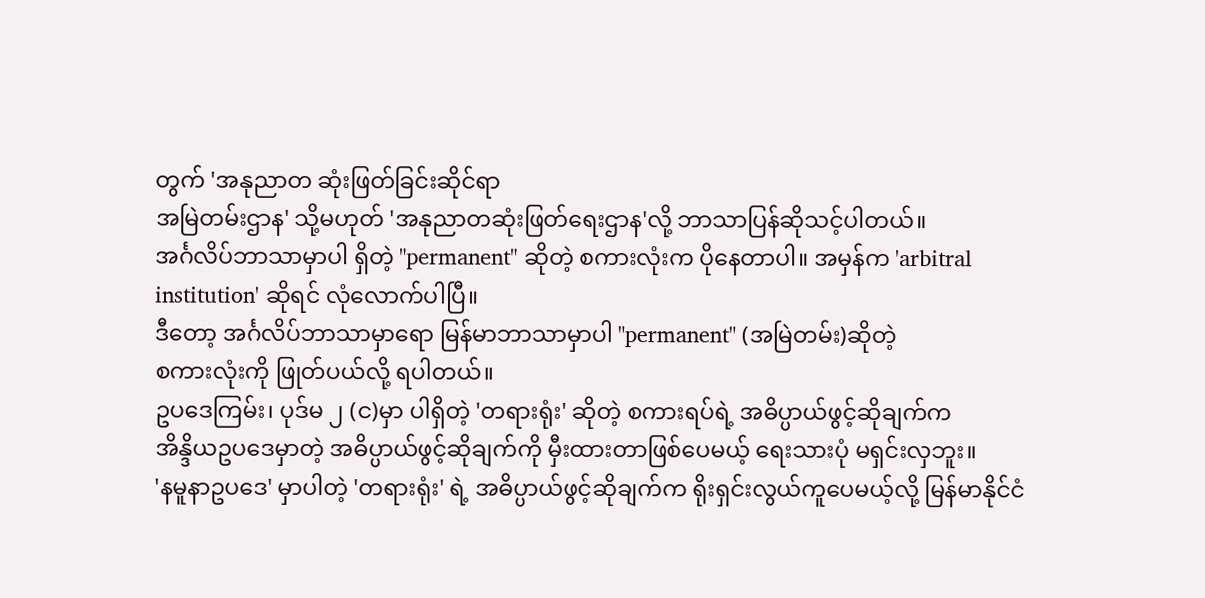တွက် 'အနုညာတ ဆုံးဖြတ်ခြင်းဆိုင်ရာ
အမြဲတမ်းဌာန' သို့မဟုတ် 'အနုညာတဆုံးဖြတ်ရေးဌာန'လို့ ဘာသာပြန်ဆိုသင့်ပါတယ်။
အင်္ဂလိပ်ဘာသာမှာပါ ရှိတဲ့ "permanent" ဆိုတဲ့ စကားလုံးက ပိုနေတာပါ။ အမှန်က 'arbitral
institution' ဆိုရင် လုံလောက်ပါပြီ။
ဒီတော့ အင်္ဂလိပ်ဘာသာမှာရော မြန်မာဘာသာမှာပါ "permanent" (အမြဲတမ်း)ဆိုတဲ့
စကားလုံးကို ဖြုတ်ပယ်လို့ ရပါတယ်။
ဥပဒေကြမ်း၊ ပုဒ်မ ၂ (င)မှာ ပါရှိတဲ့ 'တရားရုံး' ဆိုတဲ့ စကားရပ်ရဲ့ အဓိပ္ပာယ်ဖွင့်ဆိုချက်က
အိန္ဒိယဥပဒေမှာတဲ့ အဓိပ္ပာယ်ဖွင့်ဆိုချက်ကို မှီးထားတာဖြစ်ပေမယ့် ရေးသားပုံ မရှင်းလှဘူး။
'နမူနာဥပဒေ' မှာပါတဲ့ 'တရားရုံး' ရဲ့ အဓိပ္ပာယ်ဖွင့်ဆိုချက်က ရိုးရှင်းလွယ်ကူပေမယ့်လို့ မြန်မာနိုင်ငံ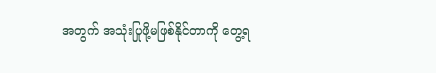အတွက် အသုံးပြုဖို့မဖြစ်နိုင်တာကို တွေ့ရ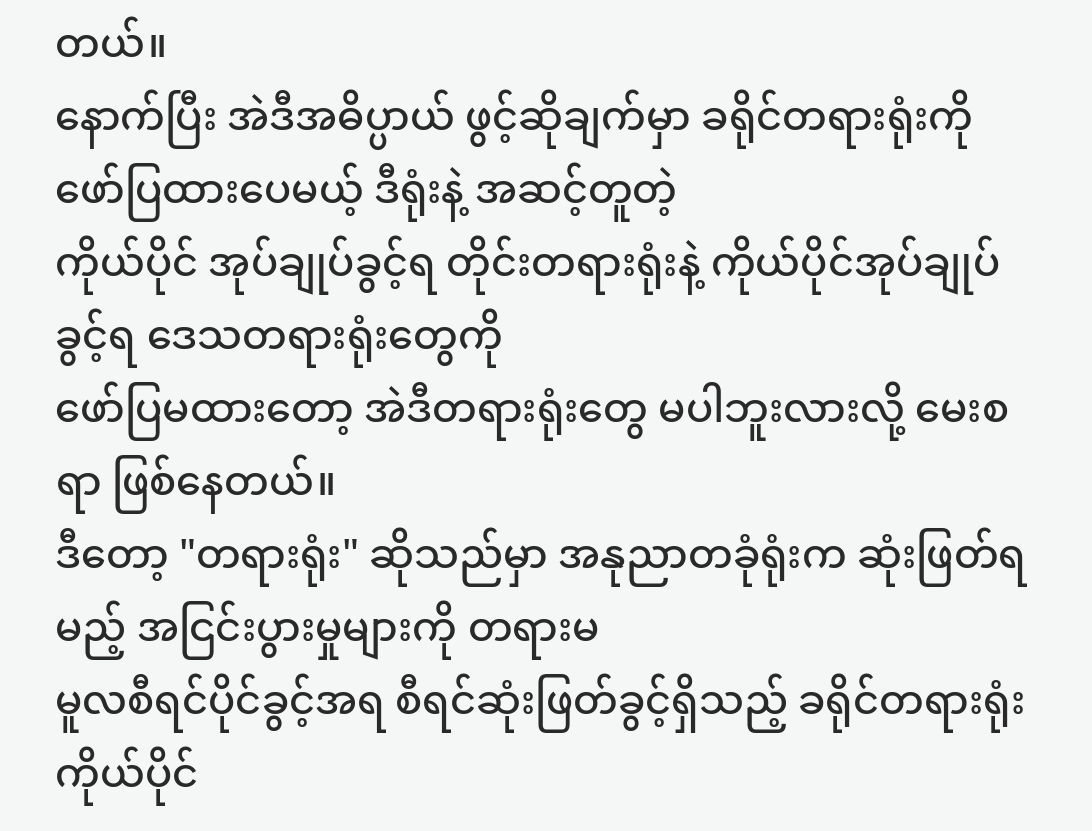တယ်။
နောက်ပြီး အဲဒီအဓိပ္ပာယ် ဖွင့်ဆိုချက်မှာ ခရိုင်တရားရုံးကို ဖော်ပြထားပေမယ့် ဒီရုံးနဲ့ အဆင့်တူတဲ့
ကိုယ်ပိုင် အုပ်ချုပ်ခွင့်ရ တိုင်းတရားရုံးနဲ့ ကိုယ်ပိုင်အုပ်ချုပ်ခွင့်ရ ဒေသတရားရုံးတွေကို
ဖော်ပြမထားတော့ အဲဒီတရားရုံးတွေ မပါဘူးလားလို့ မေးစရာ ဖြစ်နေတယ်။
ဒီတော့ "တရားရုံး" ဆိုသည်မှာ အနုညာတခုံရုံးက ဆုံးဖြတ်ရမည့် အငြင်းပွားမှုများကို တရားမ
မူလစီရင်ပိုင်ခွင့်အရ စီရင်ဆုံးဖြတ်ခွင့်ရှိသည့် ခရိုင်တရားရုံး ကိုယ်ပိုင်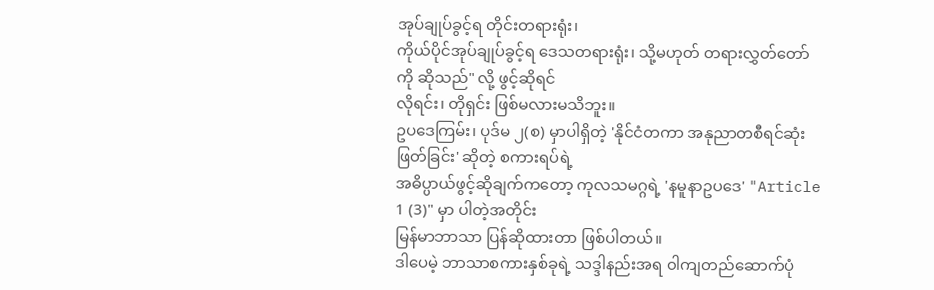အုပ်ချုပ်ခွင့်ရ တိုင်းတရားရုံး၊
ကိုယ်ပိုင်အုပ်ချုပ်ခွင့်ရ ဒေသတရားရုံး၊ သို့မဟုတ် တရားလွှတ်တော်ကို ဆိုသည်" လို့ ဖွင့်ဆိုရင်
လိုရင်း၊ တိုရှင်း ဖြစ်မလားမသိဘူး။
ဥပဒေကြမ်း၊ ပုဒ်မ ၂(စ) မှာပါရှိတဲ့ 'နိုင်ငံတကာ အနုညာတစီရင်ဆုံးဖြတ်ခြင်း' ဆိုတဲ့ စကားရပ်ရဲ့
အဓိပ္ပာယ်ဖွင့်ဆိုချက်ကတော့ ကုလသမဂ္ဂရဲ့ 'နမူနာဥပဒေ' "Article 1 (3)" မှာ ပါတဲ့အတိုင်း
မြန်မာဘာသာ ပြန်ဆိုထားတာ ဖြစ်ပါတယ်။
ဒါပေမဲ့ ဘာသာစကားနှစ်ခုရဲ့ သဒ္ဒါနည်းအရ ၀ါကျတည်ဆောက်ပုံ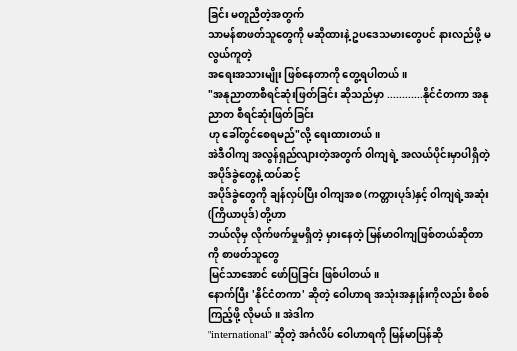ခြင်း မတူညီတဲ့အတွက်
သာမန်စာဖတ်သူတွေကို မဆိုထားနဲ့ ဥပဒေသမားတွေပင် နားလည်ဖို့ မလွယ်ကူတဲ့
အရေးအသားမျိုး ဖြစ်နေတာကို တွေ့ရပါတယ်။
"အနုညာတာစီရင်ဆုံးဖြတ်ခြင်း ဆိုသည်မှာ ............နိုင်ငံတကာ အနုညာတ စီရင်ဆုံးဖြတ်ခြင်း
ဟု ခေါ်တွင်စေရမည်"လို့ ရေးထားတယ်။
အဲဒီဝါကျ အလွန်ရှည်လျားတဲ့အတွက် ၀ါကျရဲ့ အလယ်ပိုင်းမှာပါရှိတဲ့ အပိုဒ်ခွဲတွေနဲ့ ထပ်ဆင့်
အပိုဒ်ခွဲတွေကို ချန်လှပ်ပြီး ၀ါကျအစ (ကတ္တားပုဒ်)နှင့် ၀ါကျရဲ့အဆုံး (ကြိယာပုဒ်) တို့ဟာ
ဘယ်လိုမှ လိုက်ဖက်မှုမရှိတဲ့ မှားနေတဲ့ မြန်မာဝါကျဖြစ်တယ်ဆိုတာကို စာဖတ်သူတွေ
မြင်သာအောင် ဖော်ပြခြင်း ဖြစ်ပါတယ်။
နောက်ပြီး 'နိုင်ငံတကာ' ဆိုတဲ့ ဝေါဟာရ အသုံးအနှုန်းကိုလည်း စိစစ်ကြည့်ဖို့ လိုမယ်။ အဲဒါက
"international" ဆိုတဲ့ အင်္ဂလိပ် ဝေါဟာရကို မြန်မာပြန်ဆို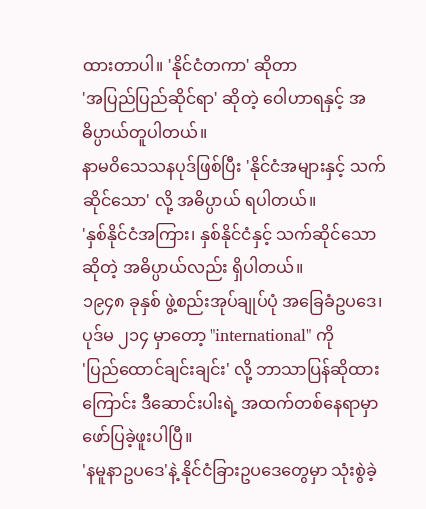ထားတာပါ။ 'နိုင်ငံတကာ' ဆိုတာ
'အပြည်ပြည်ဆိုင်ရာ' ဆိုတဲ့ ဝေါဟာရနှင့် အဓိပ္ပာယ်တူပါတယ်။
နာမဝိသေသနပုဒ်ဖြစ်ပြီး 'နိုင်ငံအများနှင့် သက်ဆိုင်သော' လို့ အဓိပ္ပာယ် ရပါတယ်။
'နှစ်နိုင်ငံအကြား၊ နှစ်နိုင်ငံနှင့် သက်ဆိုင်သော ဆိုတဲ့ အဓိပ္ပာယ်လည်း ရှိပါတယ်။
၁၉၄၈ ခုနှစ် ဖွဲ့စည်းအုပ်ချုပ်ပုံ အခြေခံဥပဒေ၊ ပုဒ်မ ၂၁၄ မှာတော့ "international" ကို
'ပြည်ထောင်ချင်းချင်း' လို့ ဘာသာပြန်ဆိုထားကြောင်း ဒီဆောင်းပါးရဲ့ အထက်တစ်နေရာမှာ
ဖော်ပြခဲ့ဖူးပါပြီ။
'နမူနာဥပဒေ'နဲ့ နိုင်ငံခြားဥပဒေတွေမှာ သုံးစွဲခဲ့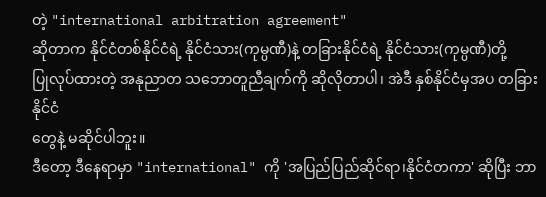တဲ့ "international arbitration agreement"
ဆိုတာက နိုင်ငံတစ်နိုင်ငံရဲ့ နိုင်ငံသား(ကုမ္ပဏီ)နဲ့ တခြားနိုင်ငံရဲ့ နိုင်ငံသား(ကုမ္ပဏီ)တို့
ပြုလုပ်ထားတဲ့ အနုညာတ သဘောတူညီချက်ကို ဆိုလိုတာပါ၊ အဲဒီ နှစ်နိုင်ငံမှအပ တခြားနိုင်ငံ
တွေနဲ့ မဆိုင်ပါဘူး။
ဒီတော့ ဒီနေရာမှာ "international" ကို 'အပြည်ပြည်ဆိုင်ရာ၊နိုင်ငံတကာ' ဆိုပြီး ဘာ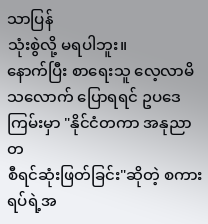သာပြန်
သုံးစွဲလို့ မရပါဘူး။
နောက်ပြီး စာရေးသူ လေ့လာမိသလောက် ပြောရရင် ဥပဒေကြမ်းမှာ "နိုင်ငံတကာ အနုညာတ
စီရင်ဆုံးဖြတ်ခြင်း"ဆိုတဲ့ စကားရပ်ရဲ့အ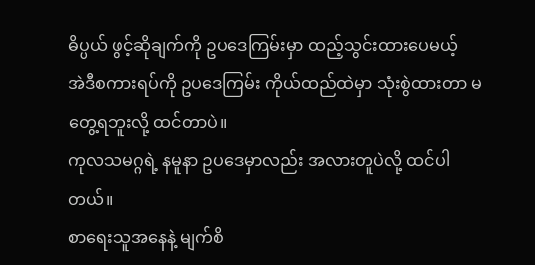ဓိပ္ပယ် ဖွင့်ဆိုချက်ကို ဥပဒေကြမ်းမှာ ထည့်သွင်းထားပေမယ့်
အဲဒီစကားရပ်ကို ဥပဒေကြမ်း ကိုယ်ထည်ထဲမှာ သုံးစွဲထားတာ မတွေ့ရဘူးလို့ ထင်တာပဲ။
ကုလသမဂ္ဂရဲ့ နမူနာ ဥပဒေမှာလည်း အလားတူပဲလို့ ထင်ပါတယ်။
စာရေးသူအနေနဲ့ မျက်စိ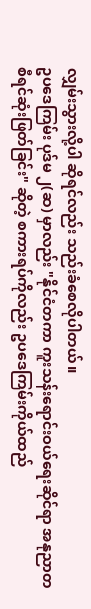လျှမ်းသွားလို့ပါ ဆိုရင်လည်း သည်းခံစေလိုပါတယ်။
ဥပဒေကြမ်း ပုဒ်မ ၂(ဆ) မှာလည်း "နိုင်ငံတကာ ကူးသန်းရောင်းဝယ်ရေးဆိုင်ရာ အနုညာတ
စီရင်ဆုံးဖြတ်ခြင်း" ဆိုတဲ့ စကားရပ်ကိုလည်း ဥပဒေကြမ်းကိုယ်ထည်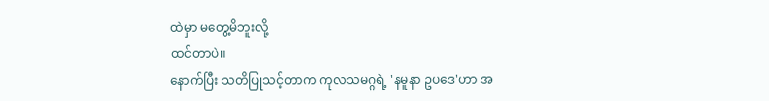ထဲမှာ မတွေ့မိဘူးလို့
ထင်တာပဲ။
နောက်ပြီး သတိပြုသင့်တာက ကုလသမဂ္ဂရဲ့ 'နမူနာ ဥပဒေ'ဟာ အ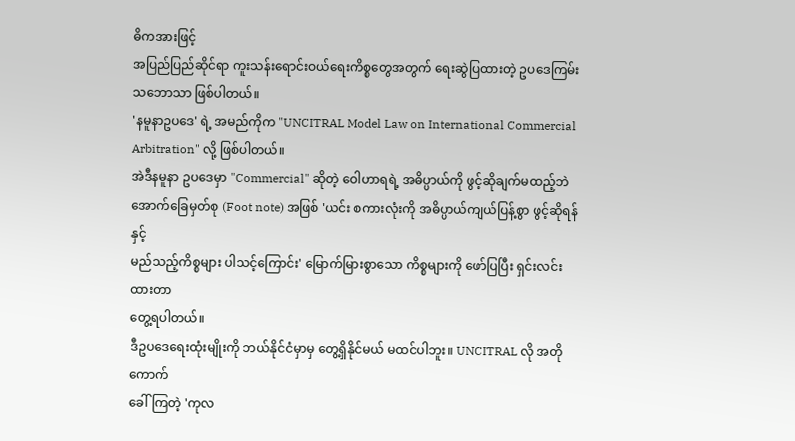ဓိကအားဖြင့်
အပြည်ပြည်ဆိုင်ရာ ကူးသန်းရောင်းဝယ်ရေးကိစ္စတွေအတွက် ရေးဆွဲပြထားတဲ့ ဥပဒေကြမ်း
သဘောသာ ဖြစ်ပါတယ်။
'နမူနာဥပဒေ' ရဲ့ အမည်ကိုက "UNCITRAL Model Law on International Commercial
Arbitration" လို့ ဖြစ်ပါတယ်။
အဲဒီနမူနာ ဥပဒေမှာ "Commercial" ဆိုတဲ့ ဝေါဟာရရဲ့ အဓိပ္ပာယ်ကို ဖွင့်ဆိုချက်မထည့်ဘဲ
အောက်ခြေမှတ်စု (Foot note) အဖြစ် 'ယင်း စကားလုံးကို အဓိပ္ပာယ်ကျယ်ပြန့်စွာ ဖွင့်ဆိုရန်နှင့်
မည်သည့်ကိစ္စများ ပါသင့်ကြောင်း' မြောက်မြားစွာသော ကိစ္စများကို ဖော်ပြပြီး ရှင်းလင်းထားတာ
တွေ့ရပါတယ်။
ဒီဥပဒေရေးထုံးမျိုးကို ဘယ်နိုင်ငံမှာမှ တွေ့ရှိနိုင်မယ် မထင်ပါဘူး။ UNCITRAL လို အတိုကောက်
ခေါ်ကြတဲ့ 'ကုလ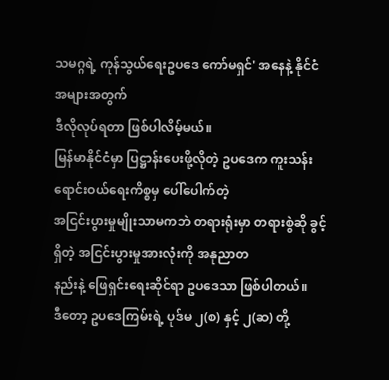သမဂ္ဂရဲ့ ကုန်သွယ်ရေးဥပဒေ ကော်မရှင်' အနေနဲ့ နိုင်ငံအများအတွက်
ဒီလိုလုပ်ရတာ ဖြစ်ပါလိမ့်မယ်။
မြန်မာနိုင်ငံမှာ ပြဋ္ဌာန်းပေးဖို့လိုတဲ့ ဥပဒေက ကူးသန်းရောင်းဝယ်ရေးကိစ္စမှ ပေါ်ပေါက်တဲ့
အငြင်းပွားမှုမျိုးသာမကဘဲ တရားရုံးမှာ တရားစွဲဆို ခွင့်ရှိတဲ့ အငြင်းပွားမှုအားလုံးကို အနုညာတ
နည်းနဲ့ ဖြေရှင်းရေးဆိုင်ရာ ဥပဒေသာ ဖြစ်ပါတယ်။
ဒီတော့ ဥပဒေကြမ်းရဲ့ ပုဒ်မ ၂(စ) နှင့် ၂(ဆ) တို့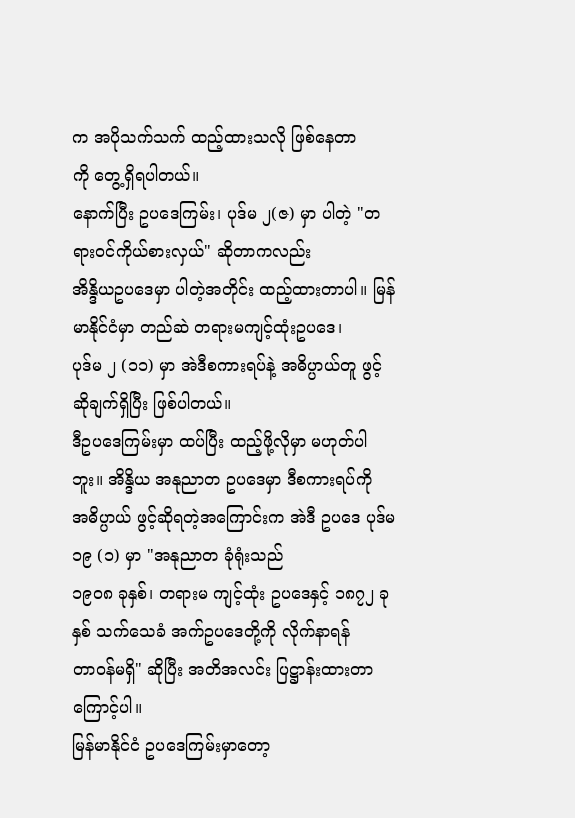က အပိုသက်သက် ထည့်ထားသလို ဖြစ်နေတာ
ကို တွေ့ရှိရပါတယ်။
နောက်ပြီး ဥပဒေကြမ်း၊ ပုဒ်မ ၂(ဇ) မှာ ပါတဲ့ "တရားဝင်ကိုယ်စားလှယ်" ဆိုတာကလည်း
အိန္ဒိယဥပဒေမှာ ပါတဲ့အတိုင်း ထည့်ထားတာပါ။ မြန်မာနိုင်ငံမှာ တည်ဆဲ တရားမကျင့်ထုံးဥပဒေ၊
ပုဒ်မ ၂ (၁၁) မှာ အဲဒီစကားရပ်နဲ့ အဓိပ္ပာယ်တူ ဖွင့်ဆိုချက်ရှိပြီး ဖြစ်ပါတယ်။
ဒီဥပဒေကြမ်းမှာ ထပ်ပြီး ထည့်ဖို့လိုမှာ မဟုတ်ပါဘူး။ အိန္ဒိယ အနုညာတ ဥပဒေမှာ ဒီစကားရပ်ကို
အဓိပ္ပာယ် ဖွင့်ဆိုရတဲ့အကြောင်းက အဲဒီ ဥပဒေ ပုဒ်မ ၁၉ (၁) မှာ "အနုညာတ ခုံရုံးသည်
၁၉၀၈ ခုနှစ်၊ တရားမ ကျင့်ထုံး ဥပဒေနှင့် ၁၈၇၂ ခုနှစ် သက်သေခံ အက်ဥပဒေတို့ကို လိုက်နာရန်
တာဝန်မရှိ" ဆိုပြီး အတိအလင်း ပြဋ္ဌာန်းထားတာကြောင့်ပါ။
မြန်မာနိုင်ငံ ဥပဒေကြမ်းမှာတော့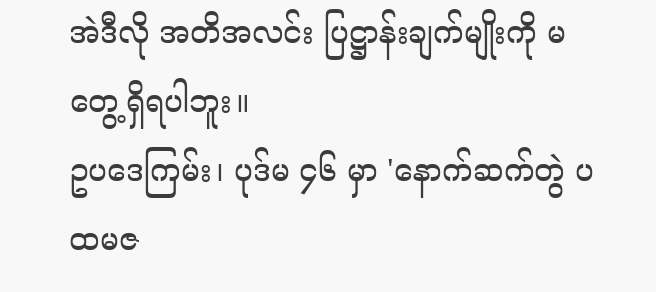အဲဒီလို အတိအလင်း ပြဋ္ဌာန်းချက်မျိုးကို မတွေ့ရှိရပါဘူး။
ဥပဒေကြမ်း၊ ပုဒ်မ ၄၆ မှာ 'နောက်ဆက်တွဲ ပထမဇ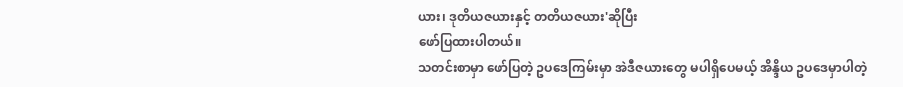ယား၊ ဒုတိယဇယားနှင့် တတိယဇယား'ဆိုပြီး
ဖော်ပြထားပါတယ်။
သတင်းစာမှာ ဖော်ပြတဲ့ ဥပဒေကြမ်းမှာ အဲဒီဇယားတွေ မပါရှိပေမယ့် အိန္ဒိယ ဥပဒေမှာပါတဲ့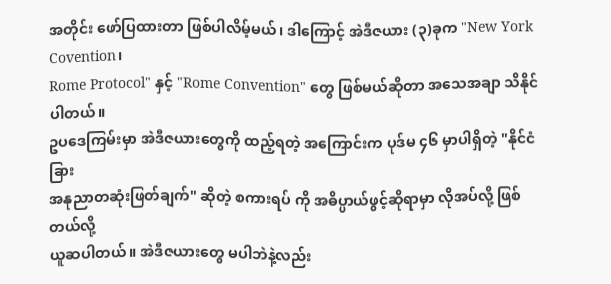အတိုင်း ဖော်ပြထားတာ ဖြစ်ပါလိမ့်မယ်၊ ဒါကြောင့် အဲဒီဇယား (၃)ခုက "New York Covention၊
Rome Protocol" နှင့် "Rome Convention" တွေ ဖြစ်မယ်ဆိုတာ အသေအချာ သိနိုင်ပါတယ်။
ဥပဒေကြမ်းမှာ အဲဒီဇယားတွေကို ထည့်ရတဲ့ အကြောင်းက ပုဒ်မ ၄၆ မှာပါရှိတဲ့ "နိုင်ငံခြား
အနုညာတဆုံးဖြတ်ချက်" ဆိုတဲ့ စကားရပ် ကို အဓိပ္ပာယ်ဖွင့်ဆိုရာမှာ လိုအပ်လို့ ဖြစ်တယ်လို့
ယူဆပါတယ်။ အဲဒီဇယားတွေ မပါဘဲနဲ့လည်း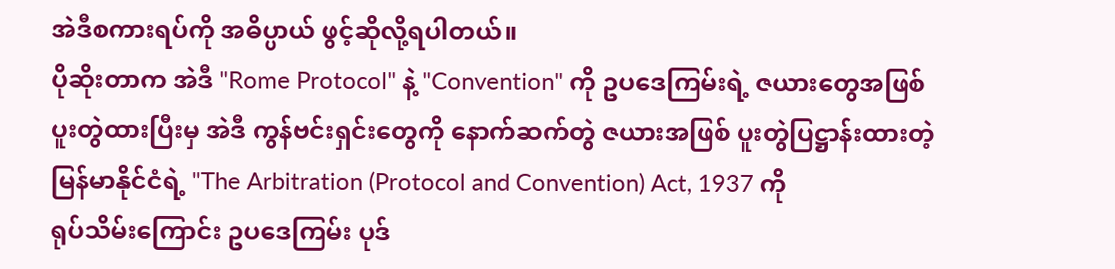အဲဒီစကားရပ်ကို အဓိပ္ပာယ် ဖွင့်ဆိုလို့ရပါတယ်။
ပိုဆိုးတာက အဲဒီ "Rome Protocol" နဲ့ "Convention" ကို ဥပဒေကြမ်းရဲ့ ဇယားတွေအဖြစ်
ပူးတွဲထားပြီးမှ အဲဒီ ကွန်ဗင်းရှင်းတွေကို နောက်ဆက်တွဲ ဇယားအဖြစ် ပူးတွဲပြဋ္ဌာန်းထားတဲ့
မြန်မာနိုင်ငံရဲ့ "The Arbitration (Protocol and Convention) Act, 1937 ကို
ရုပ်သိမ်းကြောင်း ဥပဒေကြမ်း ပုဒ်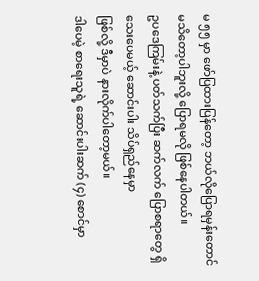မ ၅၅ မှာ ဖော်ပြထားပြန်တော့ ဘယ်လိုပြောရမှန်းတောင်
မသိတော့ပါဘူးလို့ ပြောရမလို ဖြစ်နေပါတယ်။
ဥပဒေကြမ်းနဲ့ ပတ်သက်ပြီး ဆက်လက် ပြောစရာတွေ ရှိသေးပေမယ့် ဆောင်းပါး သိပ်ရှည်နေမှာ
ဖြစ်လို့ ဒီမှာပဲ နားလိုက်ပါတော့မယ်။
ဒါပေမဲ့ စာရေးသူရဲ့ ဆောင်းပါးဆက် (၄) စောင်မှာ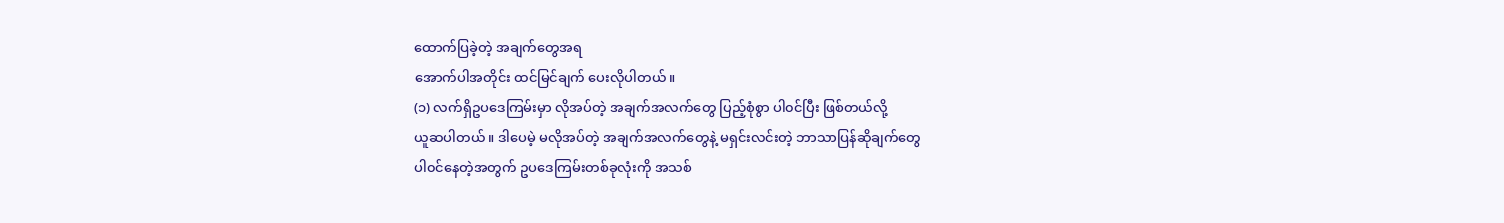ထောက်ပြခဲ့တဲ့ အချက်တွေအရ
အောက်ပါအတိုင်း ထင်မြင်ချက် ပေးလိုပါတယ်။
(၁) လက်ရှိဥပဒေကြမ်းမှာ လိုအပ်တဲ့ အချက်အလက်တွေ ပြည့်စုံစွာ ပါ၀င်ပြီး ဖြစ်တယ်လို့
ယူဆပါတယ်။ ဒါပေမဲ့ မလိုအပ်တဲ့ အချက်အလက်တွေနဲ့ မရှင်းလင်းတဲ့ ဘာသာပြန်ဆိုချက်တွေ
ပါ၀င်နေတဲ့အတွက် ဥပဒေကြမ်းတစ်ခုလုံးကို အသစ်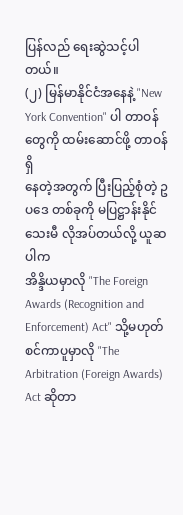ပြန်လည် ရေးဆွဲသင့်ပါတယ်။
(၂) မြန်မာနိုင်ငံအနေနဲ့ "New York Convention" ပါ တာဝန်တွေကို ထမ်းဆောင်ဖို့ တာဝန်ရှိ
နေတဲ့အတွက် ပြီးပြည့်စုံတဲ့ ဥပဒေ တစ်ခုကို မပြဋ္ဌာန်းနိုင်သေးမီ လိုအပ်တယ်လို့ ယူဆပါက
အိန္ဒိယမှာလို "The Foreign Awards (Recognition and Enforcement) Act" သို့မဟုတ်
စင်ကာပူမှာလို "The Arbitration (Foreign Awards) Act ဆိုတာ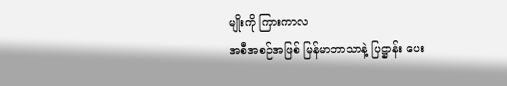မျိုးကို ကြားကာလ
အစီအစဉ်အဖြစ် မြန်မာဘာသာနဲ့ ပြဋ္ဌာန်း ပေး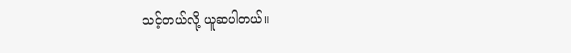သင့်တယ်လို့ ယူဆပါတယ်။